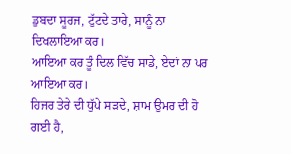ਡੁਬਦਾ ਸੂਰਜ, ਟੁੱਟਦੇ ਤਾਰੇ, ਸਾਨੂੰ ਨਾ ਦਿਖਲਾਇਆ ਕਰ।
ਆਇਆ ਕਰ ਤੂੰ ਦਿਲ ਵਿੱਚ ਸਾਡੇ, ਏਦਾਂ ਨਾ ਪਰ ਆਇਆ ਕਰ।
ਹਿਜਰ ਤੇਰੇ ਦੀ ਧੁੱਪੇ ਸੜਦੇ, ਸ਼ਾਮ ਉਮਰ ਦੀ ਹੋ ਗਈ ਹੈ,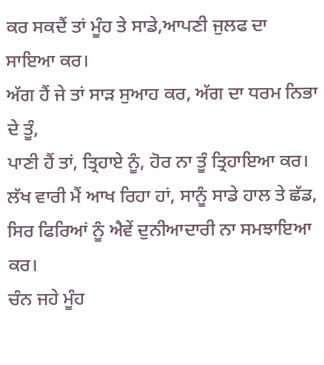ਕਰ ਸਕਦੈਂ ਤਾਂ ਮੂੰਹ ਤੇ ਸਾਡੇ,ਆਪਣੀ ਜੁਲਫ ਦਾ ਸਾਇਆ ਕਰ।
ਅੱਗ ਹੈਂ ਜੇ ਤਾਂ ਸਾੜ ਸੁਆਹ ਕਰ, ਅੱਗ ਦਾ ਧਰਮ ਨਿਭਾ ਦੇ ਤੂੰ,
ਪਾਣੀ ਹੈਂ ਤਾਂ, ਤ੍ਰਿਹਾਏ ਨੂੰ, ਹੋਰ ਨਾ ਤੂੰ ਤ੍ਰਿਹਾਇਆ ਕਰ।
ਲੱਖ ਵਾਰੀ ਮੈਂ ਆਖ ਰਿਹਾ ਹਾਂ, ਸਾਨੂੰ ਸਾਡੇ ਹਾਲ ਤੇ ਛੱਡ,
ਸਿਰ ਫਿਰਿਆਂ ਨੂੰ ਐਵੇਂ ਦੁਨੀਆਦਾਰੀ ਨਾ ਸਮਝਾਇਆ ਕਰ।
ਚੰਨ ਜਹੇ ਮੂੰਹ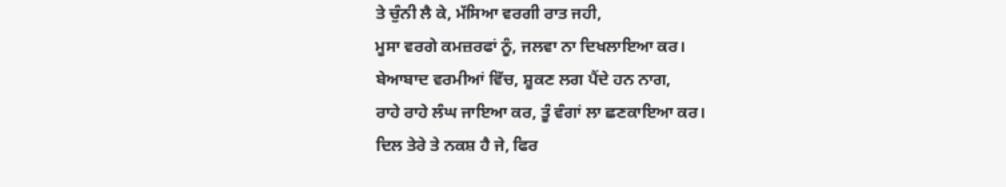ਤੇ ਚੁੰਨੀ ਲੈ ਕੇ, ਮੱਸਿਆ ਵਰਗੀ ਰਾਤ ਜਹੀ,
ਮੂਸਾ ਵਰਗੇ ਕਮਜ਼ਰਫਾਂ ਨੂੰ, ਜਲਵਾ ਨਾ ਦਿਖਲਾਇਆ ਕਰ।
ਬੇਆਬਾਦ ਵਰਮੀਆਂ ਵਿੱਚ, ਸ਼ੂਕਣ ਲਗ ਪੈਂਦੇ ਹਨ ਨਾਗ,
ਰਾਹੇ ਰਾਹੇ ਲੰਘ ਜਾਇਆ ਕਰ, ਤੂੰ ਵੰਗਾਂ ਲਾ ਛਣਕਾਇਆ ਕਰ।
ਦਿਲ ਤੇਰੇ ਤੇ ਨਕਸ਼ ਹੈ ਜੇ, ਫਿਰ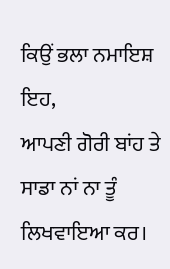ਕਿਉਂ ਭਲਾ ਨਮਾਇਸ਼ ਇਹ,
ਆਪਣੀ ਗੋਰੀ ਬਾਂਹ ਤੇ ਸਾਡਾ ਨਾਂ ਨਾ ਤੂੰ ਲਿਖਵਾਇਆ ਕਰ।